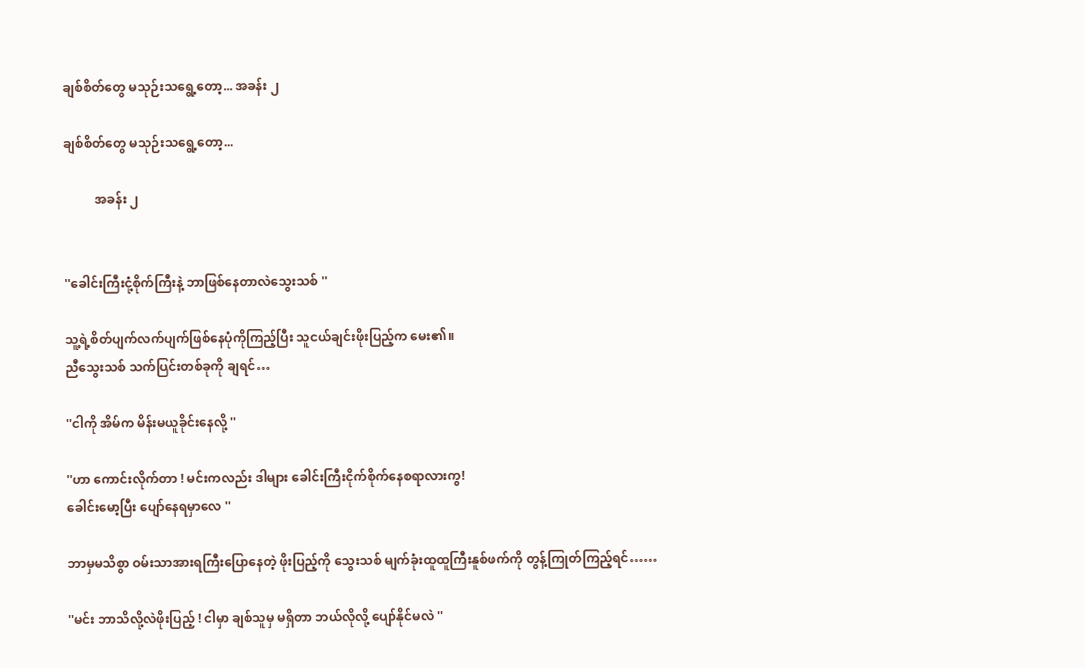ချစ်စိတ်တွေ မသုဉ်းသရွေ့တော့... အခန်း ၂

ချစ်စိတ်တွေ မသုဉ်းသရွေ့တော့...

          အခန်း ၂


''ခေါင်းကြီးငုံ့စိုက်ကြီးနဲ့ ဘာဖြစ်နေတာလဲသွေးသစ် ''

သူ့ရဲ့စိတ်ပျက်လက်ပျက်ဖြစ်နေပုံကိုကြည့်ပြီး သူငယ်ချင်းဖိုးပြည့်က မေး၏။
ညီသွေးသစ် သက်ပြင်းတစ်ခုကို ချရင်…

''ငါကို အိမ်က မိန်းမယူခိုင်းနေလို့ ''

''ဟာ ကောင်းလိုက်တာ ! မင်းကလည်း ဒါများ ခေါင်းကြီးငိုက်စိုက်နေစရာလားကွ!
ခေါင်းမော့ပြီး ပျော်နေရမှာလေ ''

ဘာမှမသိစွာ ဝမ်းသာအားရကြီးပြောနေတဲ့ ဖိုးပြည့်ကို သွေးသစ် မျက်ခုံးထူထူကြီးနူစ်ဖက်ကို တွန့်ကြုတ်ကြည့်ရင်……

''မင်း ဘာသိလို့လဲဖိုးပြည့် ! ငါမှာ ချစ်သူမှ မရှိတာ ဘယ်လိုလို့ ပျော်နိုင်မလဲ ''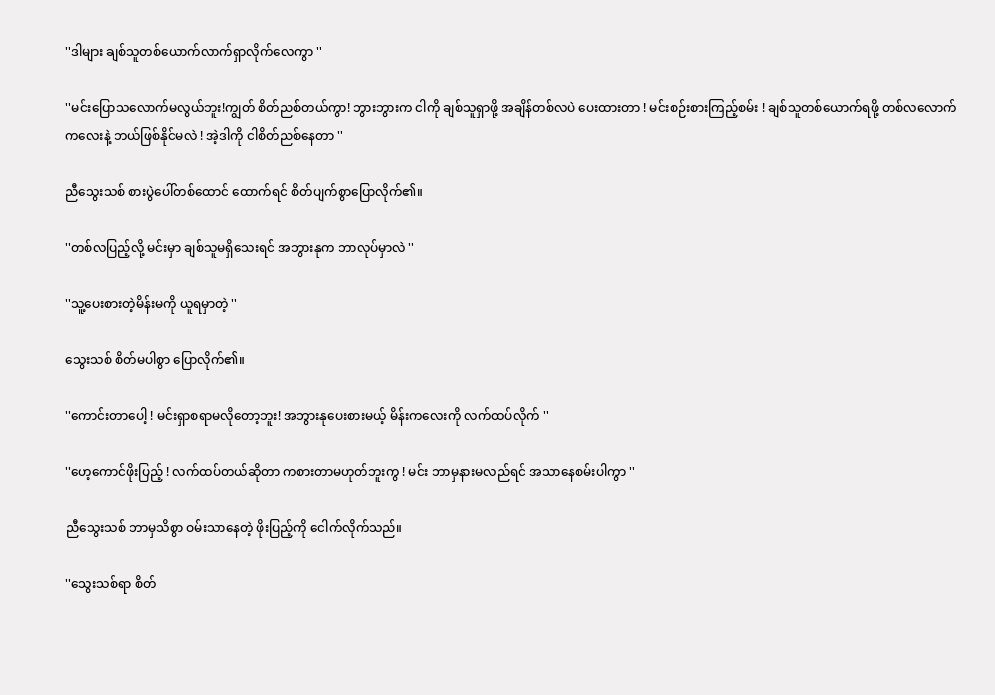''ဒါများ ချစ်သူတစ်ယောက်လာက်ရှာလိုက်လေကွာ ''

''မင်းပြောသလောက်မလွယ်ဘူး!ကျွတ် စိတ်ညစ်တယ်ကွာ! ဘွားဘွားက ငါကို ချစ်သူရှာဖို့ အချိန်တစ်လပဲ ပေးထားတာ ! မင်းစဉ်းစားကြည့်စမ်း ! ချစ်သူတစ်ယောက်ရဖို့ တစ်လလောက်ကလေးနဲ့ ဘယ်ဖြစ်နိုင်မလဲ ! အဲ့ဒါကို ငါစိတ်ညစ်နေတာ ''

ညီသွေးသစ် စားပွဲပေါ်တစ်ထောင် ထောက်ရင် စိတ်ပျက်စွာပြောလိုက်၏။

''တစ်လပြည့်လို့ မင်းမှာ ချစ်သူမရှိသေးရင် အဘွားနုက ဘာလုပ်မှာလဲ ''

''သူ့ပေးစားတဲ့မိန်းမကို ယူရမှာတဲ့ ''

သွေးသစ် စိတ်မပါစွာ ပြောလိုက်၏။

''ကောင်းတာပေါ့ ! မင်းရှာစရာမလိုတော့ဘူး! အဘွားနုပေးစားမယ့် မိန်းကလေးကို လက်ထပ်လိုက် ''

''ဟေ့ကောင်ဖိုးပြည့် ! လက်ထပ်တယ်ဆိုတာ ကစားတာမဟုတ်ဘူးကွ ! မင်း ဘာမှနားမလည်ရင် အသာနေစမ်းပါကွာ ''

ညီသွေးသစ် ဘာမှသိစွာ ဝမ်းသာနေတဲ့ ဖိုးပြည့်ကို ငေါက်လိုက်သည်။

''သွေးသစ်ရာ စိတ်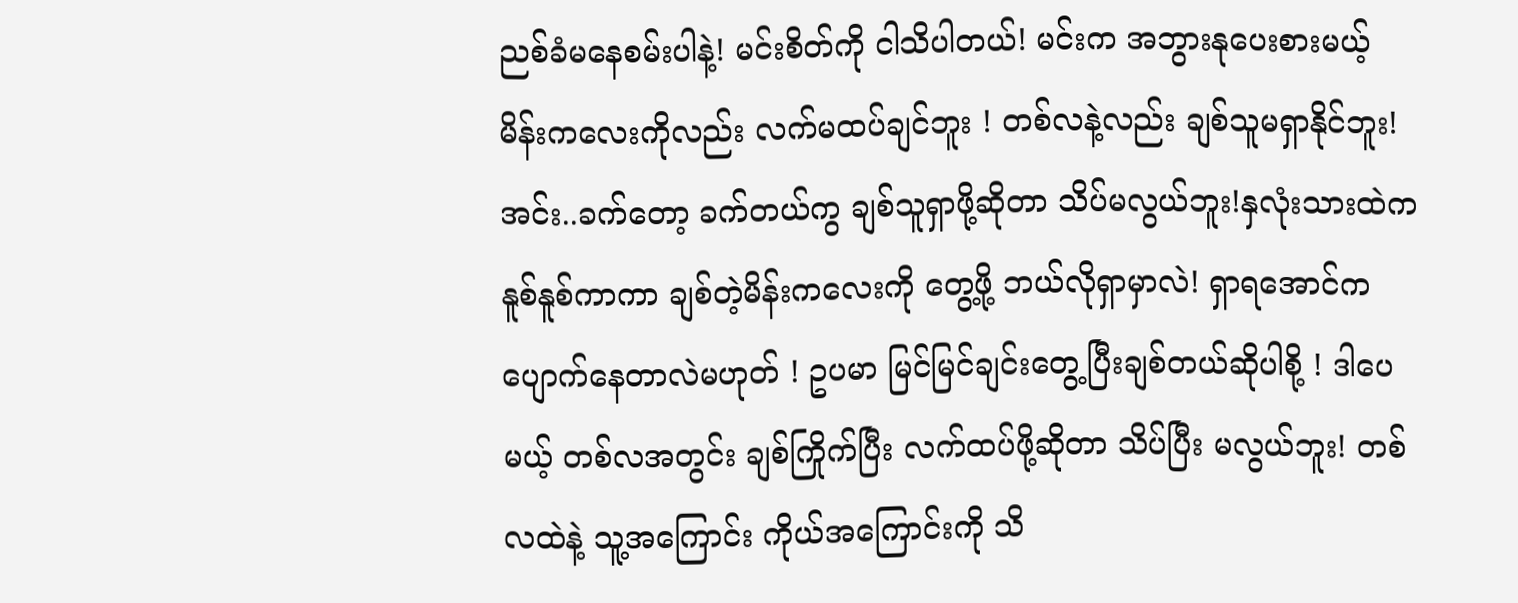ညစ်ခံမနေစမ်းပါနဲ့! မင်းစိတ်ကို ငါသိပါတယ်! မင်းက အဘွားနုပေးစားမယ့် မိန်းကလေးကိုလည်း လက်မထပ်ချင်ဘူး ! တစ်လနဲ့လည်း ချစ်သူမရှာနိုင်ဘူး!အင်း..ခက်တော့ ခက်တယ်ကွ ချစ်သူရှာဖို့ဆိုတာ သိပ်မလွယ်ဘူး!နှလုံးသားထဲက နူစ်နူစ်ကာကာ ချစ်တဲ့မိန်းကလေးကို တွေ့ဖို့ ဘယ်လိုရှာမှာလဲ! ရှာရအောင်က ပျောက်နေတာလဲမဟုတ် ! ဥပမာ မြင်မြင်ချင်းတွေ့ပြီးချစ်တယ်ဆိုပါစို့ ! ဒါပေမယ့် တစ်လအတွင်း ချစ်ကြိုက်ပြီး လက်ထပ်ဖို့ဆိုတာ သိပ်ပြီး မလွယ်ဘူး! တစ်လထဲနဲ့ သူ့အကြောင်း ကိုယ်အကြောင်းကို သိ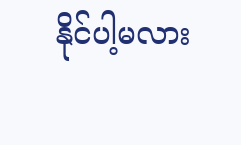နိုင်ပါ့မလား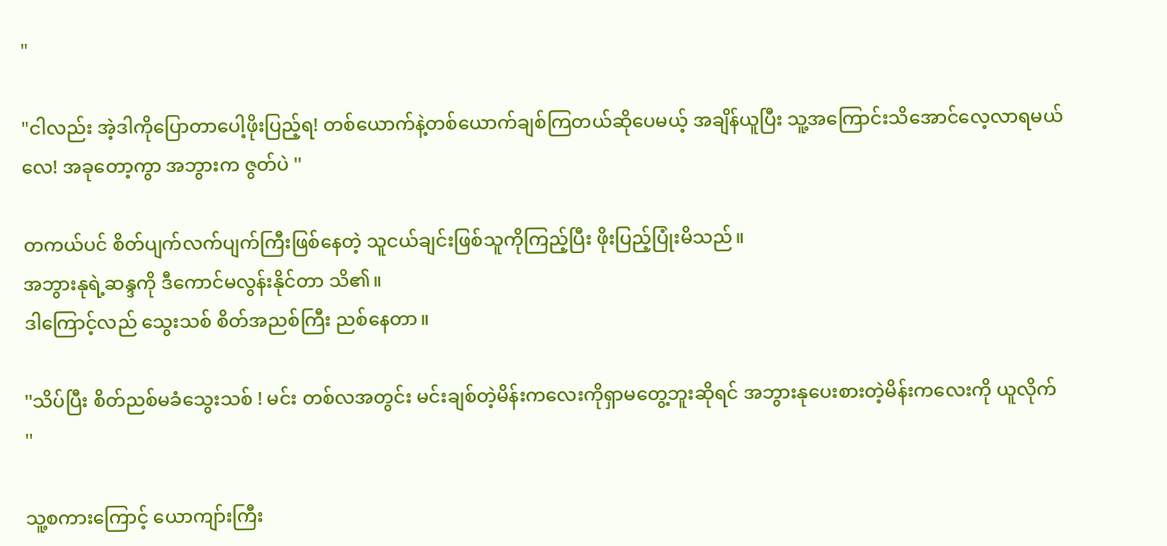"

"ငါလည်း အဲ့ဒါကိုပြောတာပေါ့ဖိုးပြည့်ရ! တစ်ယောက်နဲ့တစ်ယောက်ချစ်ကြတယ်ဆိုပေမယ့် အချိန်ယူပြီး သူ့အကြောင်းသိအောင်လေ့လာရမယ်လေ! အခုတော့ကွာ အဘွားက ဇွတ်ပဲ ''

တကယ်ပင် စိတ်ပျက်လက်ပျက်ကြီးဖြစ်နေတဲ့ သူငယ်ချင်းဖြစ်သူကိုကြည့်ပြီး ဖိုးပြည့်ပြုံးမိသည်။
အဘွားနုရဲ့ဆန္ဒကို ဒီကောင်မလွန်းနိုင်တာ သိ၏။
ဒါကြောင့်လည် သွေးသစ် စိတ်အညစ်ကြီး ညစ်နေတာ။

''သိပ်ပြီး စိတ်ညစ်မခံသွေးသစ် ! မင်း တစ်လအတွင်း မင်းချစ်တဲ့မိန်းကလေးကိုရှာမတွေ့ဘူးဆိုရင် အဘွားနုပေးစားတဲ့မိန်းကလေးကို ယူလိုက် ''

သူ့စကားကြောင့် ယောကျာ်းကြီး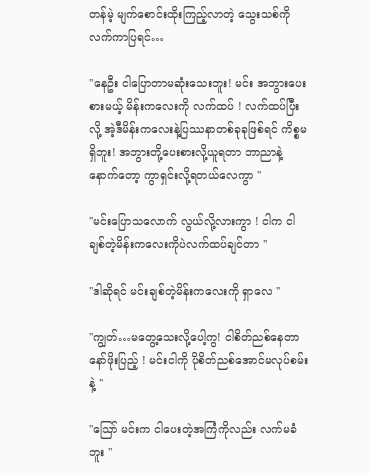တန်မဲ့ မျက်စောင်းထိုးကြည့်လာတဲ့ သွေးသစ်ကို လက်ကာပြရင်…

''နေဦး ငါပြောတာမဆုံးသေးဘူး! မင်း အဘွားပေးစားမယ့် မိန်းကလေးကို လက်ထပ် ! လက်ထပ်ပြီးလို့ အဲ့ဒီမိန်းကလေးနဲ့ပြဿနာတစ်ခုခုဖြစ်ရင် ကိစ္စမရှိဘူး! အဘွားတို့ပေးစားလို့ယူရတာ ဘာညာနဲ့ နောက်တော့ ကွာရှင်းလို့ရတယ်လေကွာ ''

''မင်းပြောသလောက် လွယ်လို့လားကွာ ! ငါက ငါချစ်တဲ့မိန်းကလေးကိုပဲလက်ထပ်ချင်တာ ''

''ဒါဆိုရင် မင်းချစ်တဲ့မိန်းကလေးကို ရှာလေ ''

''ကျွတ်…မတွေ့သေးလို့ပေါ့ကွ! ငါစိတ်ညစ်နေတာနော်ဖိုးပြည့် ! မင်းငါကို ပိုစိတ်ညစ်အောင်မလုပ်စမ်းနဲ့ ''

''သြော် မင်းက ငါပေးတဲ့အကြံကိုလည်း လက်မခံဘူး ''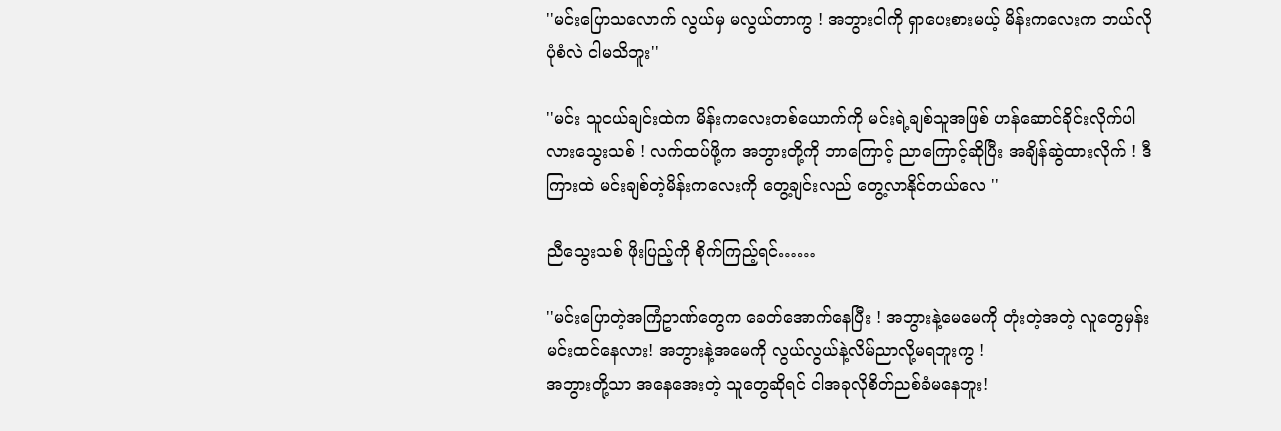''မင်းပြောသလောက် လွယ်မှ မလွယ်တာကွ ! အဘွားငါကို ရှာပေးစားမယ့် မိန်းကလေးက ဘယ်လိုပုံစံလဲ ငါမသိဘူး''

''မင်း သူငယ်ချင်းထဲက မိန်းကလေးတစ်ယောက်ကို မင်းရဲ့ချစ်သူအဖြစ် ဟန်ဆောင်ခိုင်းလိုက်ပါလားသွေးသစ် ! လက်ထပ်ဖို့က အဘွားတို့ကို ဘာကြောင့် ညာကြောင့်ဆိုပြီး အချိန်ဆွဲထားလိုက် ! ဒီကြားထဲ မင်းချစ်တဲ့မိန်းကလေးကို တွေ့ချင်းလည် တွေ့လာနိုင်တယ်လေ ''

ညီသွေးသစ် ဖိုးပြည့်ကို စိုက်ကြည့်ရင်……

''မင်းပြောတဲ့အကြံဥာဏ်တွေက ခေတ်အောက်နေပြီး ! အဘွားနဲ့မေမေကို တုံးတဲ့အတဲ့ လူတွေမှန်းမင်းထင်နေလား! အဘွားနဲ့အမေကို လွယ်လွယ်နဲ့လိမ်ညာလို့မရဘူးကွ !
အဘွားတို့သာ အနေအေးတဲ့ သူတွေဆိုရင် ငါအခုလိုစိတ်ညစ်ခံမနေဘူး!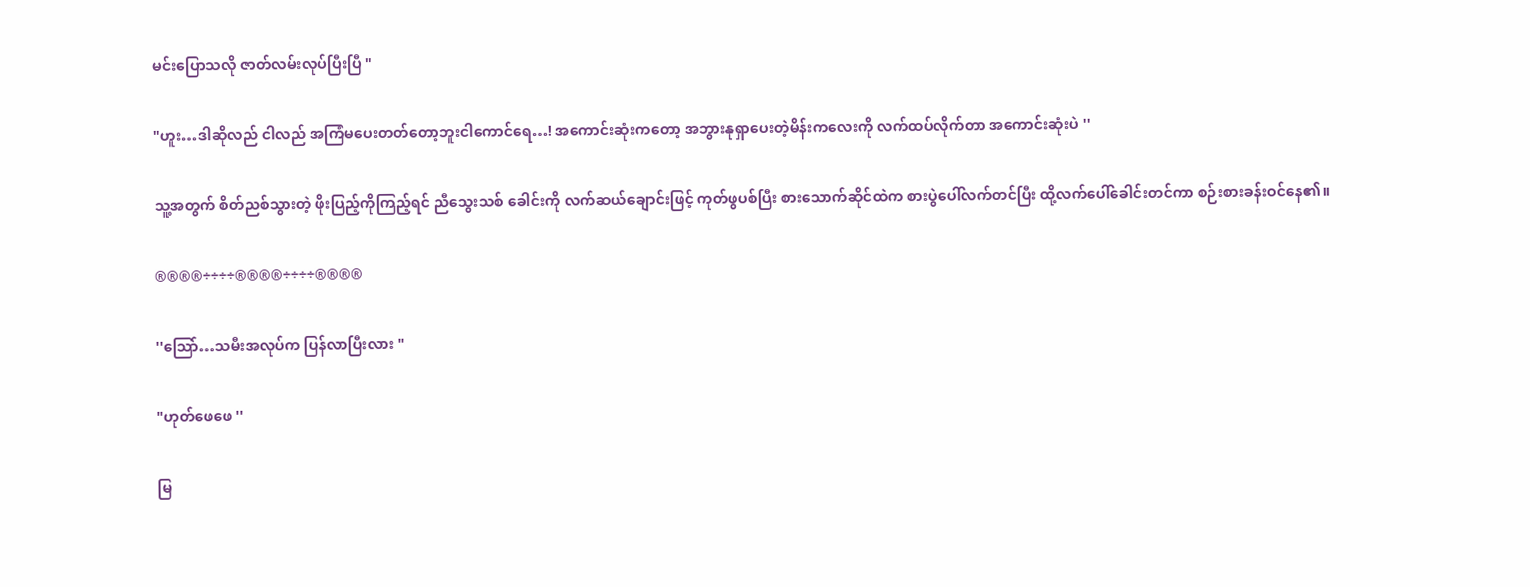မင်းပြောသလို ဇာတ်လမ်းလုပ်ပြီးပြီ "

"ဟူး…ဒါဆိုလည် ငါလည် အကြံမပေးတတ်တော့ဘူးငါကောင်ရေ…! အကောင်းဆုံးကတော့ အဘွားနုရှာပေးတဲ့မိန်းကလေးကို လက်ထပ်လိုက်တာ အကောင်းဆုံးပဲ ''

သူ့အတွက် စိတ်ညစ်သွားတဲ့ ဖိုးပြည့်ကိုကြည့်ရင် ညီသွေးသစ် ခေါင်းကို လက်ဆယ်ချောင်းဖြင့် ကုတ်ဖွပစ်ပြီး စားသောက်ဆိုင်ထဲက စားပွဲပေါ်လက်တင်ပြီး ထို့လက်ပေါ်ခေါင်းတင်ကာ စဉ်းစားခန်းဝင်နေ၏။

®®®®÷÷÷÷®®®®÷÷÷÷®®®®

''သြော်…သမီးအလုပ်က ပြန်လာပြီးလား "

"ဟုတ်ဖေဖေ ''

မြ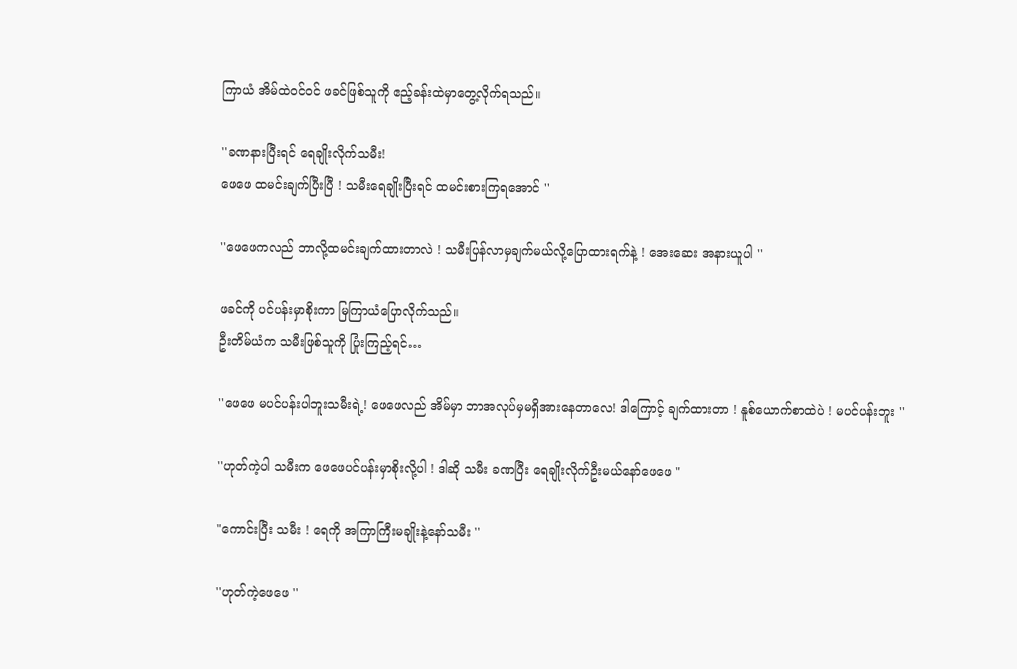ကြာယံ အိမ်ထဲဝင်ဝင် ဖခင်ဖြစ်သူကို ဧည့်ခန်းထဲမှာတွေ့လိုက်ရသည်။

''ခဏနားပြီးရင် ရေချိုးလိုက်သမီး!
ဖေဖေ ထမင်းချက်ပြီးပြီ ! သမီးရေချိုးပြီးရင် ထမင်းစားကြရအောင် ''

''ဖေဖေကလည် ဘာလို့ထမင်းချက်ထားတာလဲ ! သမီးပြန်လာမှချက်မယ်လို့ပြောထားရက်နဲ့ ! အေးဆေး အနားယူပါ ''

ဖခင်ကို ပင်ပန်းမှာစိုးကာ မြကြာယံပြောလိုက်သည်။
ဦးတိမ်ယံက သမီးဖြစ်သူကို ပြုံးကြည့်ရင်…

''ဖေဖေ မပင်ပန်းပါဘူးသမီးရဲ့! ဖေဖေလည် အိမ်မှာ ဘာအလုပ်မှမရှိအားနေတာလေ! ဒါကြောင့် ချက်ထားတာ ! နူစ်ယောက်စာထဲပဲ ! မပင်ပန်းဘူး ''

''ဟုတ်ကဲ့ပါ သမီးက ဖေဖေပင်ပန်းမှာစိုးလို့ပါ ! ဒါဆို သမီး ခဏပြီး ရေချိုးလိုက်ဦးမယ်နော်ဖေဖေ "

"ကောင်းပြီး သမီး ! ရေကို အကြာကြီးမချိုးနဲ့နော်သမီး ''

''ဟုတ်ကဲ့ဖေဖေ ''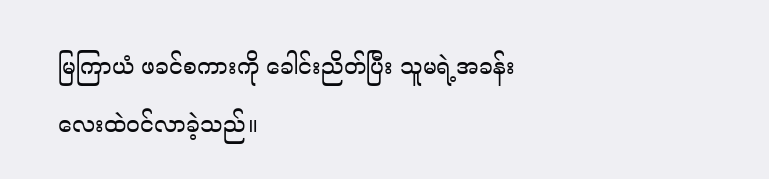မြကြာယံ ဖခင်စကားကို ခေါင်းညိတ်ပြီး သူမရဲ့အခန်းလေးထဲဝင်လာခဲ့သည်။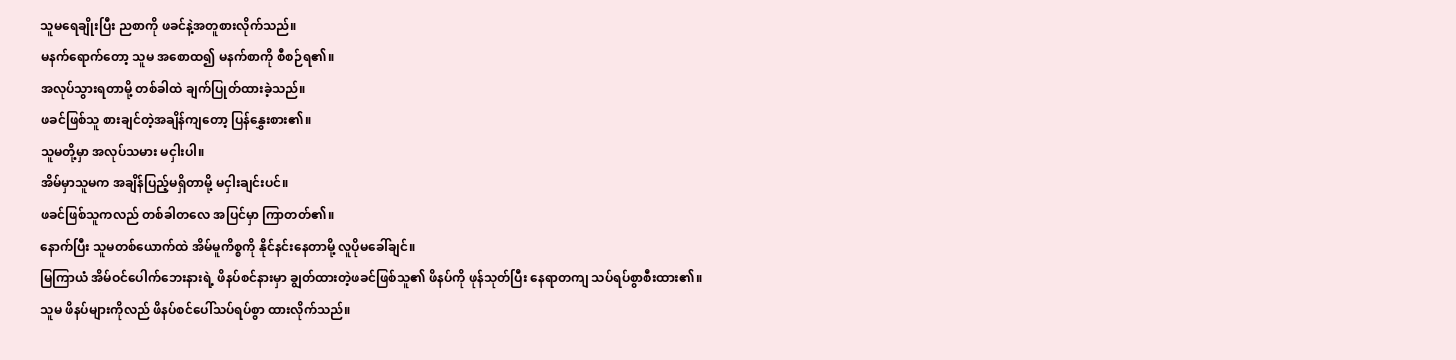သူမရေချိုးပြီး ညစာကို ဖခင်နဲ့အတူစားလိုက်သည်။
မနက်ရောက်တော့ သူမ အစောထ၍ မနက်စာကို စီစဉ်ရ၏။
အလုပ်သွားရတာမို့ တစ်ခါထဲ ချက်ပြုတ်ထားခဲ့သည်။
ဖခင်ဖြစ်သူ စားချင်တဲ့အချိန်ကျတော့ ပြန်နွှေးစား၏။
သူမတို့မှာ အလုပ်သမား မငှါးပါ။
အိမ်မှာသူမက အချိန်ပြည့်မရှိတာမို့ မငှါးချင်းပင်။
ဖခင်ဖြစ်သူကလည် တစ်ခါတလေ အပြင်မှာ ကြာတတ်၏။
နောက်ပြီး သူမတစ်ယောက်ထဲ အိမ်မူကိစ္စကို နိုင်နင်းနေတာမို့ လူပိုမခေါ်ချင်။
မြကြာယံ အိမ်ဝင်ပေါက်ဘေးနားရဲ့ ဖိနပ်စင်နားမှာ ချွတ်ထားတဲ့ဖခင်ဖြစ်သူ၏ ဖိနပ်ကို ဖုန်သုတ်ပြီး နေရာတကျ သပ်ရပ်စွာစီးထား၏။
သူမ ဖိနပ်များကိုလည် ဖိနပ်စင်ပေါ်သပ်ရပ်စွာ ထားလိုက်သည်။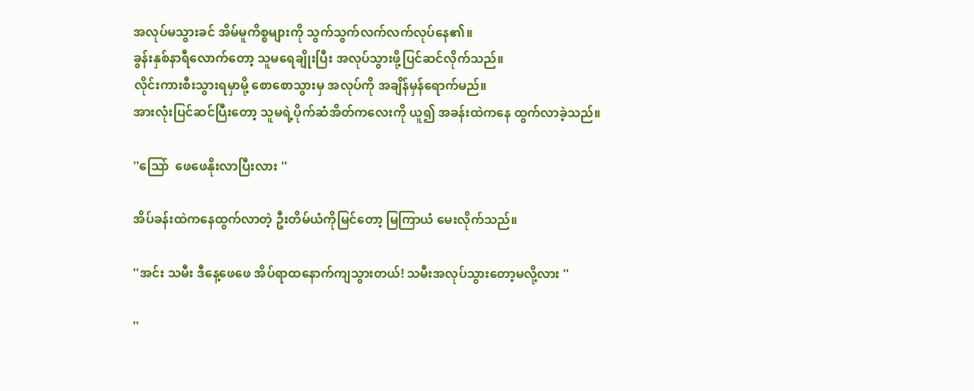အလုပ်မသွားခင် အိမ်မူကိစ္စများကို သွက်သွက်လက်လက်လုပ်နေ၏။
ခွန်းနှစ်နာရီလောက်တော့ သူမရေချိုးပြီး အလုပ်သွားဖို့ပြင်ဆင်လိုက်သည်။
လိုင်းကားစီးသွားရမှာမို့ စောစောသွားမှ အလုပ်ကို အချိန်မှန်ရောက်မည်။
အားလုံးပြင်ဆင်ပြီးတော့ သူမရဲ့ပိုက်ဆံအိတ်ကလေးကို ယူ၍ အခန်းထဲကနေ ထွက်လာခဲ့သည်။

''သြော်  ဖေဖေနိုးလာပြီးလား ''

အိပ်ခန်းထဲကနေထွက်လာတဲ့ ဦးတိမ်ယံကိုမြင်တော့ မြကြာယံ မေးလိုက်သည်။

''အင်း သမီး ဒီနေ့ဖေဖေ အိပ်ရာထနောက်ကျသွားတယ်! သမီးအလုပ်သွားတော့မလို့လား ''

''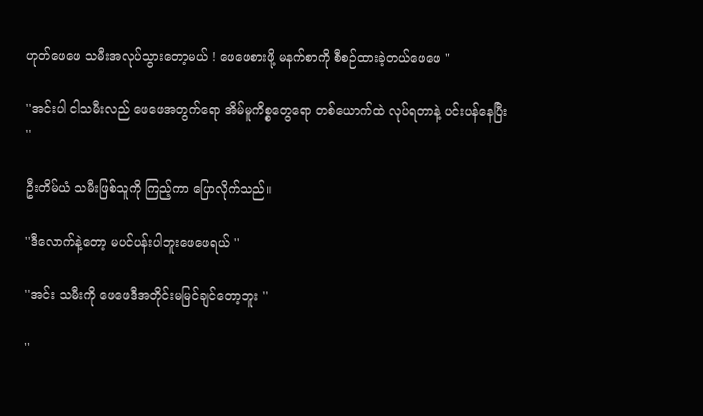ဟုတ်ဖေဖေ သမီးအလုပ်သွားတော့မယ် ! ဖေဖေစားဖို့ မနက်စာကို စီစဉ်ထားခဲ့တယ်ဖေဖေ "

''အင်းပါ ငါသမီးလည် ဖေဖေအတွက်ရော အိမ်မူကိစ္စတွေရော တစ်ယောက်ထဲ လုပ်ရတာနဲ့ ပင်းပန်နေပြီး ''

ဦးတိမ်ယံ သမီးဖြစ်သူကို ကြည့်ကာ ပြောလိုက်သည်။

''ဒီလောက်နဲ့တော့ မပင်ပန်းပါဘူးဖေဖေရယ် ''

''အင်း သမီးကို ဖေဖေဒီအတိုင်းမမြင်ချင်တော့ဘူး ''

''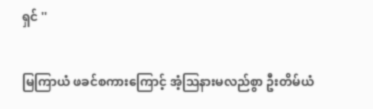ရှင် ''

မြကြာယံ ဖခင်စကားကြောင့် အံ့သြနားမလည်စွာ ဦးတိမ်ယံ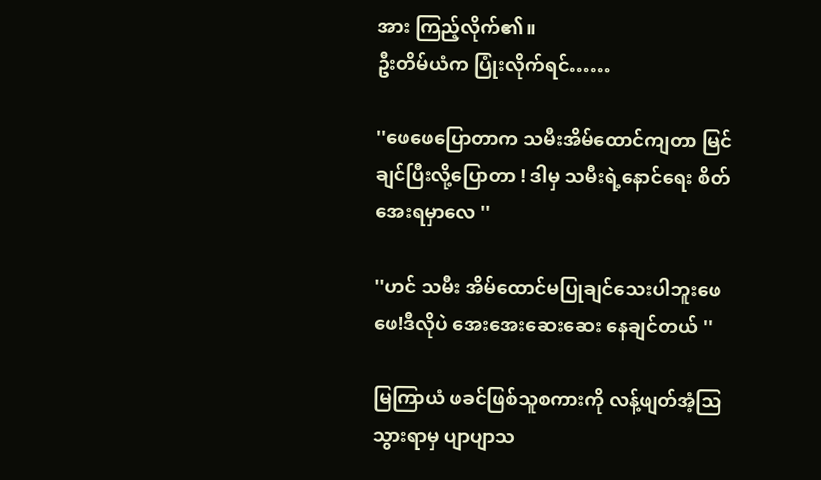အား ကြည့်လိုက်၏။
ဦးတိမ်ယံက ပြုံးလိုက်ရင်……

''ဖေဖေပြောတာက သမီးအိမ်ထောင်ကျတာ မြင်ချင်ပြီးလို့ပြောတာ ! ဒါမှ သမီးရဲ့နောင်ရေး စိတ်အေးရမှာလေ ''

''ဟင် သမီး အိမ်ထောင်မပြုချင်သေးပါဘူးဖေဖေ!ဒီလိုပဲ အေးအေးဆေးဆေး နေချင်တယ် ''

မြကြာယံ ဖခင်ဖြစ်သူစကားကို လန့်ဖျတ်အံ့သြသွားရာမှ ပျာပျာသ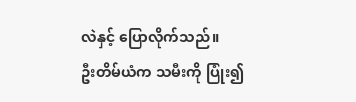လဲနှင့် ပြောလိုက်သည်။
ဦးတိမ်ယံက သမီးကို ပြုံး၍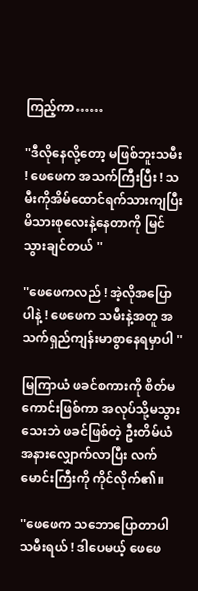ကြည့်ကာ……

''ဒီလိုနေလို့တော့ မဖြစ်ဘူးသမီး ! ဖေဖေက အသက်ကြီးပြီး ! သမီးကိုအိမ်ထောင်ရက်သားကျပြီး မိသားစုလေးနဲ့နေတာကို မြင်သွားချင်တယ် ''

''ဖေဖေကလည် ! အဲ့လိုအပြောပါနဲ့ ! ဖေဖေက သမီးနဲ့အတူ အသက်ရှည်ကျန်းမာစွာနေရမှာပါ ''

မြကြာယံ ဖခင်စကားကို စိတ်မကောင်းဖြစ်ကာ အလုပ်သို့မသွားသေးဘဲ ဖခင်ဖြစ်တဲ့ ဦးတိမ်ယံအနားလျှောက်လာပြီး လက်မောင်းကြီးကို ကိုင်လိုက်၏။

''ဖေဖေက သဘောပြောတာပါသမီးရယ် ! ဒါပေမယ့် ဖေဖေ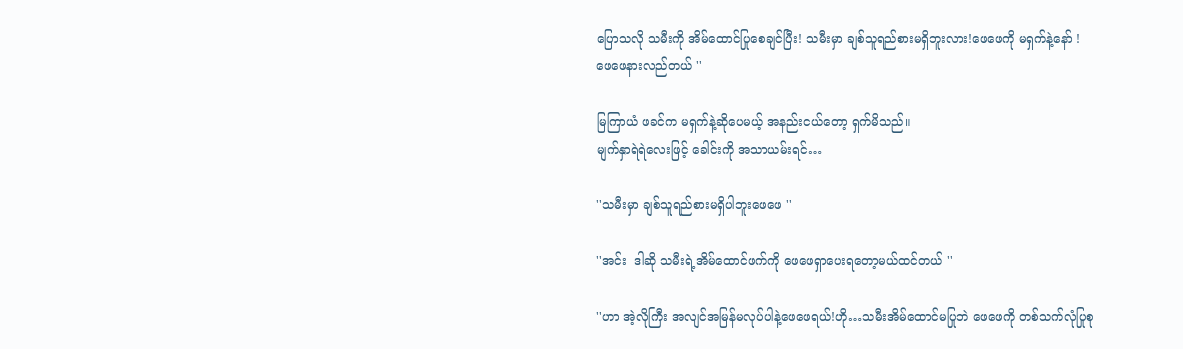ပြောသလို သမီးကို အိမ်ထောင်ပြုစေချင်ပြီး! သမီးမှာ ချစ်သူရည်စားမရှိဘူးလား!ဖေဖေကို မရှက်နဲ့နော် ! ဖေဖေနားလည်တယ် ''

မြကြာယံ ဖခင်က မရှက်နဲ့ဆိုပေမယ့် အနည်းငယ်တော့ ရှက်မိသည်။
မျက်နှာရဲရဲလေးဖြင့် ခေါင်းကို အသာယမ်းရင်…

''သမီးမှာ ချစ်သူရည်စားမရှိပါဘူးဖေဖေ ''

''အင်း  ဒါဆို သမီးရဲ့အိမ်ထောင်ဖက်ကို ဖေဖေရှာပေးရတော့မယ်ထင်တယ် ''

''ဟာ အဲ့လိုကြီး အလျင်အမြန်မလုပ်ပါနဲ့ဖေဖေရယ်!ဟို…သမီးအိမ်ထောင်မပြုဘဲ ဖေဖေကို တစ်သက်လုံပြုစု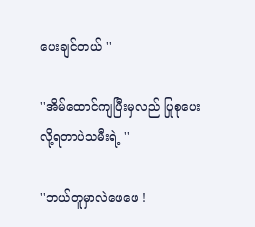ပေးချင်တယ် ''

''အိမ်ထောင်ကျပြီးမှလည် ပြုစုပေးလို့ရတာပဲသမီးရဲ့ ''

''ဘယ်တူမှာလဲဖေဖေ !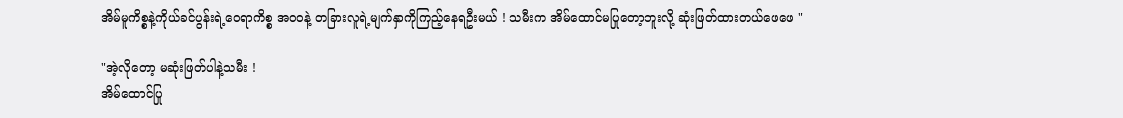အိမ်မူကိစ္စနဲ့ကိုယ်ခင်ပွန်းရဲ့ဝေရာကိစ္စ အဝဝနဲ့ တခြားလူရဲ့မျက်နှာကိုကြည့်နေရဦးမယ် ! သမီးက အိမ်ထောင်မပြုတော့ဘူးလို့ ဆုံးဖြတ်ထားတယ်ဖေဖေ "

"အဲ့လိုတော့ မဆုံးဖြတ်ပါနဲ့သမီး !
အိမ်ထောင်ပြု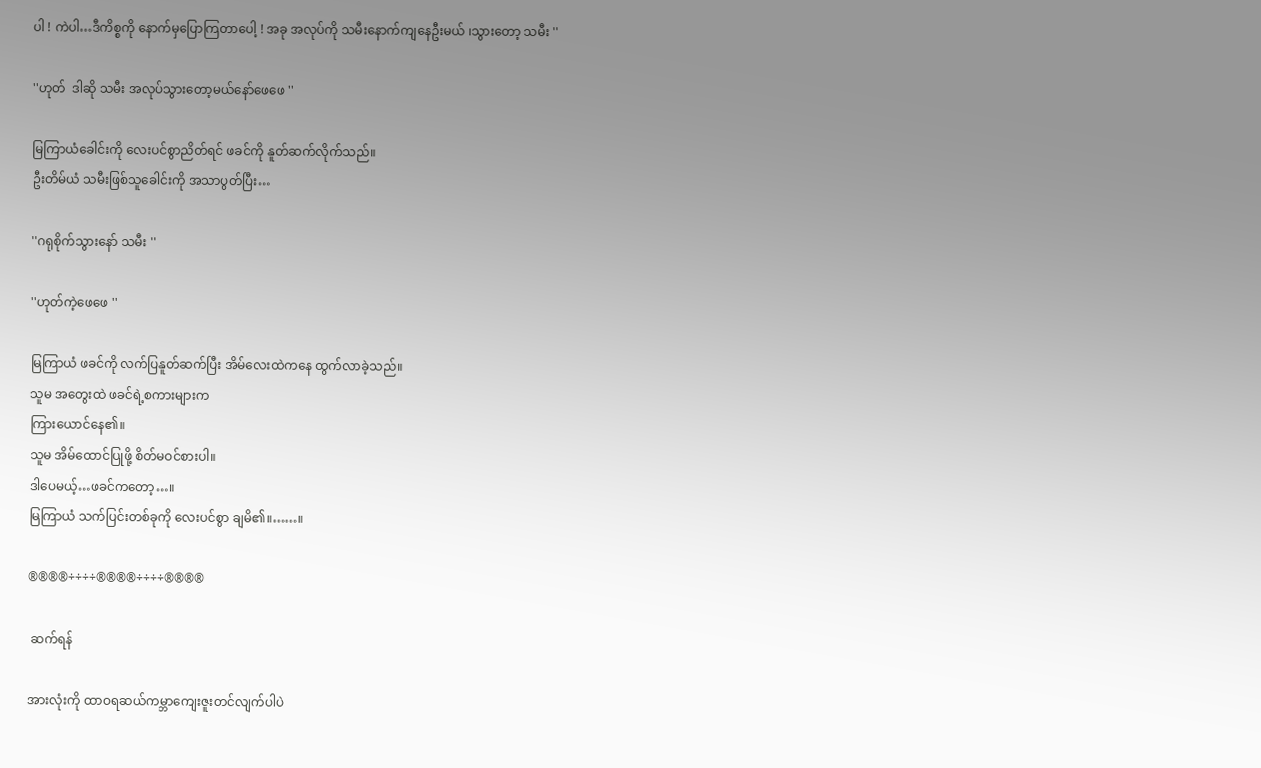ပါ ! ကဲပါ…ဒီကိစ္စကို နောက်မှပြောကြတာပေါ့ ! အခု အလုပ်ကို သမီးနောက်ကျနေဦးမယ် ၊သွားတော့ သမီး ''

''ဟုတ်  ဒါဆို သမီး အလုပ်သွားတော့မယ်နော်ဖေဖေ ''

မြကြာယံခေါင်းကို လေးပင်စွာညိတ်ရင် ဖခင်ကို နူတ်ဆက်လိုက်သည်။
ဦးတိမ်ယံ သမီးဖြစ်သူခေါင်းကို အသာပွတ်ပြီး…

''ဂရုစိုက်သွားနော် သမီး ''

''ဟုတ်ကဲ့ဖေဖေ ''

မြကြာယံ ဖခင်ကို လက်ပြနူတ်ဆက်ပြီး အိမ်လေးထဲကနေ ထွက်လာခဲ့သည်။
သူမ အတွေးထဲ ဖခင်ရဲ့စကားများက
ကြားယောင်နေ၏။
သူမ အိမ်ထောင်ပြုဖို့ စိတ်မဝင်စားပါ။
ဒါပေမယ့်…ဖခင်ကတော့…။
မြကြာယံ သက်ပြင်းတစ်ခုကို လေးပင်စွာ ချမိ၏။……။

®®®®÷÷÷÷®®®®÷÷÷÷®®®®

 ဆက်ရန်

အားလုံးကို ထာဝရဆယ်ကမ္ဘာကျေးဇူးတင်လျက်ပါပဲ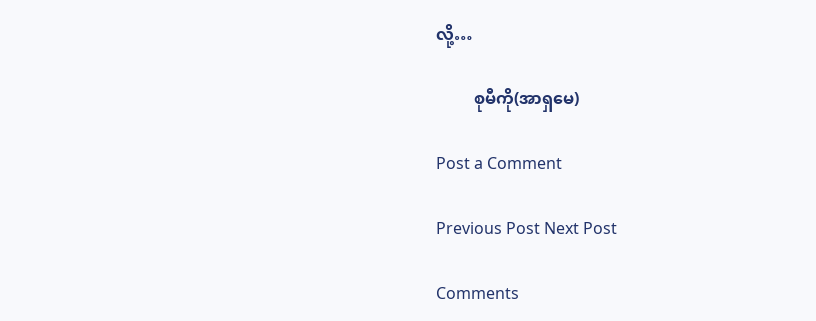လို့…

         စုမီကို(အာရှမေ)

Post a Comment

Previous Post Next Post

Comments